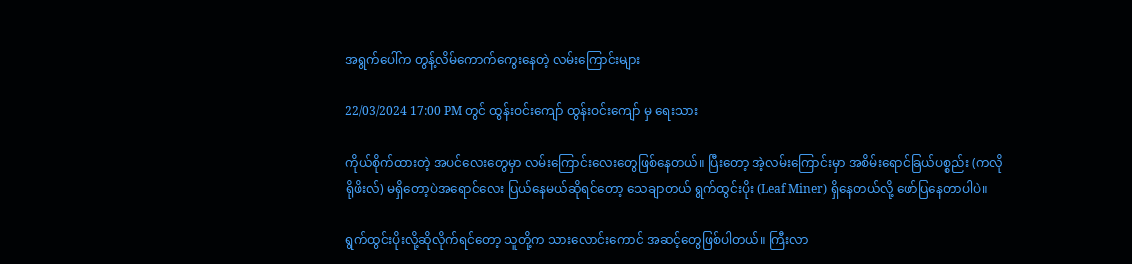အရွက်ပေါ်က တွန့်လိမ်ကောက်ကွေးနေတဲ့ လမ်းကြောင်းများ

22/03/2024 17:00 PM တွင် ထွန်းဝင်းကျော် ထွန်းဝင်းကျော် မှ ရေးသား

ကိုယ်စိုက်ထားတဲ့ အပင်လေးတွေမှာ လမ်းကြောင်းလေးတွေဖြစ်နေတယ်။ ပြီးတော့ အဲ့လမ်းကြောင်းမှာ အစိမ်းရောင်ခြယ်ပစ္စည်း (ကလိုရိုဖိးလ်) မရှိတော့ပဲအရောင်လေး ပြယ်နေမယ်ဆိုရင်တော့ သေချာတယ် ရွက်ထွင်းပိုး (Leaf Miner) ရှိနေတယ်လို့ ဖော်ပြနေတာပါပဲ။

ရွက်ထွင်းပိုးလို့ဆိုလိုက်ရင်တော့ သူတို့က သားလောင်းကောင် အဆင့်တွေဖြစ်ပါတယ်။ ကြီးလာ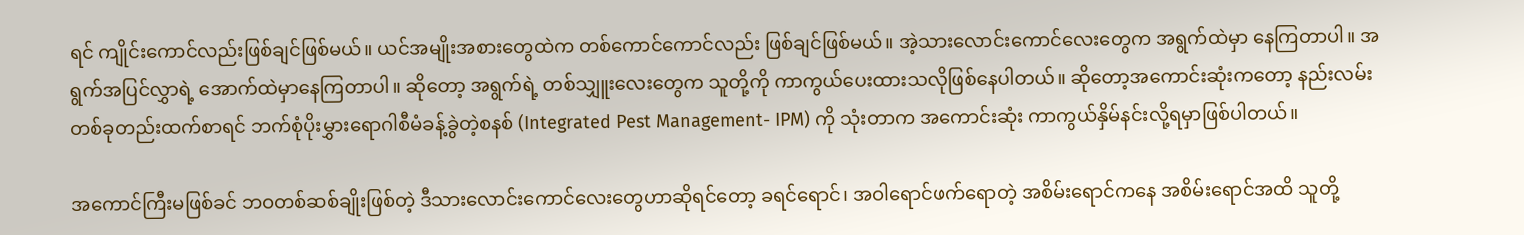ရင် ကျိုင်းကောင်လည်းဖြစ်ချင်ဖြစ်မယ်။ ယင်အမျိုးအစားတွေထဲက တစ်ကောင်ကောင်လည်း ဖြစ်ချင်ဖြစ်မယ်။ အဲ့သားလောင်းကောင်လေးတွေက အရွက်ထဲမှာ နေကြတာပါ။ အရွက်အပြင်လွှာရဲ့ အောက်ထဲမှာနေကြတာပါ။ ဆိုတော့ အရွက်ရဲ့ တစ်သျှူးလေးတွေက သူတို့ကို ကာကွယ်ပေးထားသလိုဖြစ်နေပါတယ်။ ဆိုတော့အကောင်းဆုံးကတော့ နည်းလမ်းတစ်ခုတည်းထက်စာရင် ဘက်စုံပိုးမွှားရောဂါစီမံခန့်ခွဲတဲ့စနစ် (Integrated Pest Management- IPM) ကို သုံးတာက အကောင်းဆုံး ကာကွယ်နှိမ်နင်းလို့ရမှာဖြစ်ပါတယ်။

အကောင်ကြီးမဖြစ်ခင် ဘဝတစ်ဆစ်ချိုးဖြစ်တဲ့ ဒီသားလောင်းကောင်လေးတွေဟာဆိုရင်တော့ ခရင်ရောင်၊ အဝါရောင်ဖက်ရောတဲ့ အစိမ်းရောင်ကနေ အစိမ်းရောင်အထိ သူတို့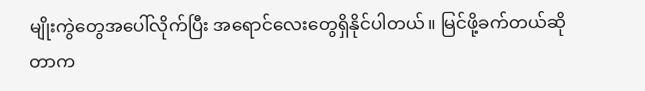မျိုးကွဲတွေအပေါ်လိုက်ပြီး အရောင်လေးတွေရှိနိုင်ပါတယ်။ မြင်ဖို့ခက်တယ်ဆိုတာက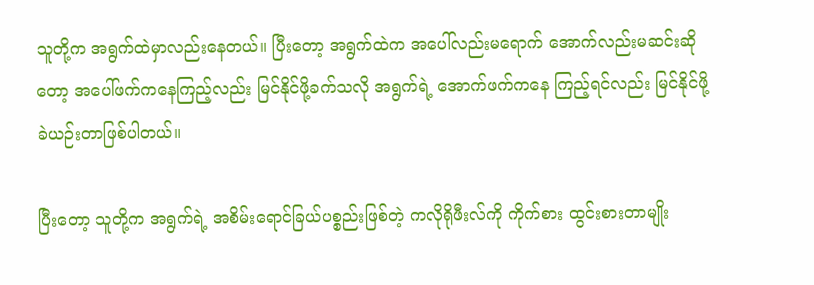သူတို့က အရွက်ထဲမှာလည်းနေတယ်။ ပြီးတော့ အရွက်ထဲက အပေါ်လည်းမရောက် အောက်လည်းမဆင်းဆိုတော့ အပေါ်ဖက်ကနေကြည့်လည်း မြင်နိုင်ဖို့ခက်သလို အရွက်ရဲ့ အောက်ဖက်ကနေ ကြည့်ရင်လည်း မြင်နိုင်ဖို့ ခဲယဉ်းတာဖြစ်ပါတယ်။

ပြီးတော့ သူတို့က အရွက်ရဲ့ အစိမ်းရောင်ခြယ်ပစ္စည်းဖြစ်တဲ့ ကလိုရိုဖီးလ်ကို ကိုက်စား ထွင်းစားတာမျိုး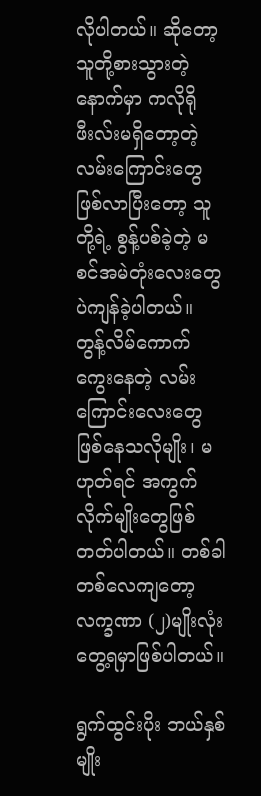လိုပါတယ်။ ဆိုတော့ သူတို့စားသွားတဲ့နောက်မှာ ကလိုရိုဖီးလ်းမရှိတော့တဲ့ လမ်းကြောင်းတွေ ဖြစ်လာပြီးတော့ သူတို့ရဲ့ စွန့်ပစ်ခဲ့တဲ့ မစင်အမဲတုံးလေးတွေပဲကျန်ခဲ့ပါတယ်။ တွန့်လိမ်ကောက်ကွေးနေတဲ့ လမ်းကြောင်းလေးတွေဖြစ်နေသလိုမျိုး၊ မဟုတ်ရင် အကွက်လိုက်မျိုးတွေဖြစ်တတ်ပါတယ်။ တစ်ခါတစ်လေကျတော့ လက္ခဏာ (၂)မျိုးလုံး တွေ့ရမှာဖြစ်ပါတယ်။

ရွက်ထွင်းပိုး ဘယ်နှစ်မျိုး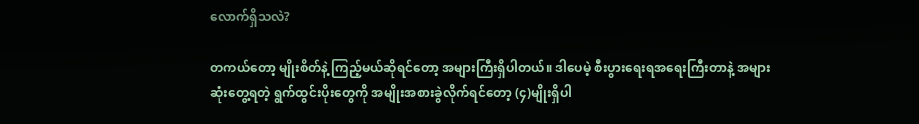လောက်ရှိသလဲ?

တကယ်တော့ မျိုးစိတ်နဲ့ ကြည့်မယ်ဆိုရင်တော့ အများကြီးရှိပါတယ်။ ဒါပေမဲ့ စီးပွားရေးရအရေးကြီးတာနဲ့ အများဆုံးတွေ့ရတဲ့ ရွက်ထွင်းပိုးတွေကို အမျိုးအစားခွဲလိုက်ရင်တော့ (၄)မျိုးရှိပါ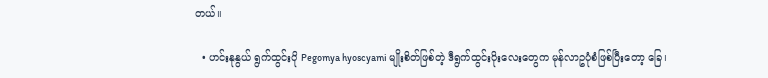တယ်။

  • ဟင်းနုနွယ် ရွက်ထွင်းပို Pegomya hyoscyami မျိုးစိတ်ဖြစ်တဲ့ ဒီရွက်ထွင်းပိုးလေးတွေက မုန်လာဥပုံစံဖြစ်ပြီးတော့ ခြေ၊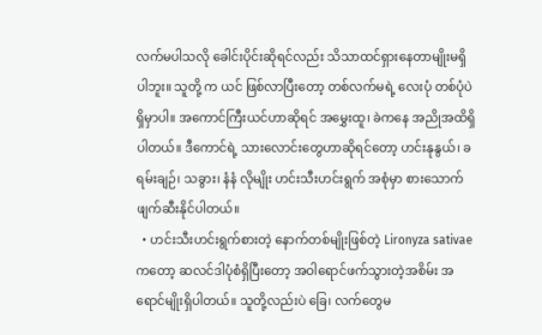လက်မပါသလို ခေါင်းပိုင်းဆိုရင်လည်း သိသာထင်ရှားနေတာမျိုးမရှိပါဘူး။ သူတို့ က ယင် ဖြစ်လာပြီးတော့ တစ်လက်မရဲ့ လေးပုံ တစ်ပုံပဲရှိမှာပါ။ အကောင်ကြီးယင်ဟာဆိုရင် အမွှေးထူ၊ ခဲကနေ အညိုအထိရှိပါတယ်။ ဒီကောင်ရဲ့ သားလောင်းတွေဟာဆိုရင်တော့ ဟင်းနုနွယ်၊ ခရမ်းချဉ်၊ သခွား၊ နံနံ လိုမျိုး ဟင်းသီးဟင်းရွက် အစုံမှာ စားသောက်ဖျက်ဆီးနိုင်ပါတယ်။
  • ဟင်းသီးဟင်းရွက်စားတဲ့ နောက်တစ်မျိုးဖြစ်တဲ့ Lironyza sativae ကတော့ ဆလင်ဒါပုံစံရှိပြီးတော့ အဝါရောင်ဖက်သွားတဲ့အစိမ်း အရောင်မျိုးရှိပါတယ်။ သူတို့လည်းပဲ ခြေ၊ လက်တွေမ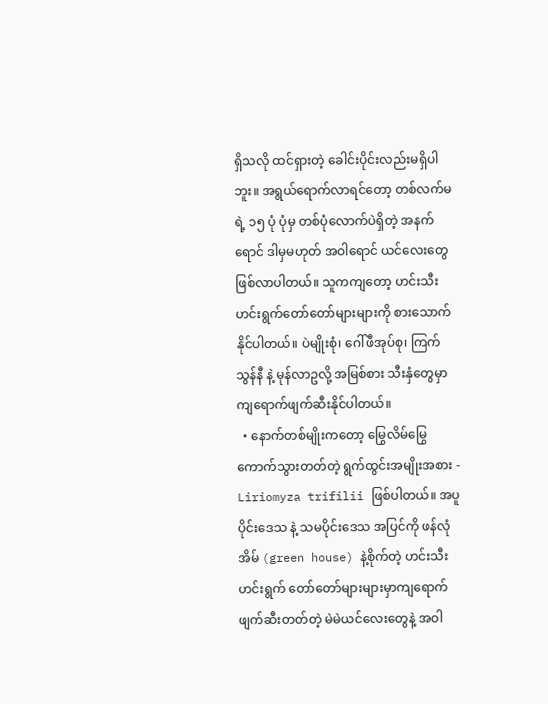ရှိသလို ထင်ရှားတဲ့ ခေါင်းပိုင်းလည်းမရှိပါဘူး။ အရွယ်ရောက်လာရင်တော့ တစ်လက်မရဲ့ ၁၅ ပုံ ပုံမှ တစ်ပုံလောက်ပဲရှိတဲ့ အနက်ရောင် ဒါမှမဟုတ် အဝါရောင် ယင်လေးတွေဖြစ်လာပါတယ်။ သူကကျတော့ ဟင်းသီးဟင်းရွက်တော်တော်များများကို စားသောက်နိုင်ပါတယ်။ ပဲမျိုးစုံ၊ ဂေါ်ဖီအုပ်စု၊ ကြက်သွန်နီ နဲ့ မုန်လာဥလို့ အမြစ်စား သီးနှံတွေမှာ ကျရောက်ဖျက်ဆီးနိုင်ပါတယ်။
  • နောက်တစ်မျိုးကတော့ မြွေလိမ်မြွေကောက်သွားတတ်တဲ့ ရွက်ထွင်းအမျိုးအစား - Liriomyza trifilii ဖြစ်ပါတယ်။ အပူပိုင်းဒေသ နဲ့ သမပိုင်းဒေသ အပြင်ကို ဖန်လုံအိမ် (green house) နဲ့စိုက်တဲ့ ဟင်းသီးဟင်းရွက် တော်တော်များများမှာကျရောက်ဖျက်ဆီးတတ်တဲ့ မဲမဲယင်လေးတွေနဲ့ အဝါ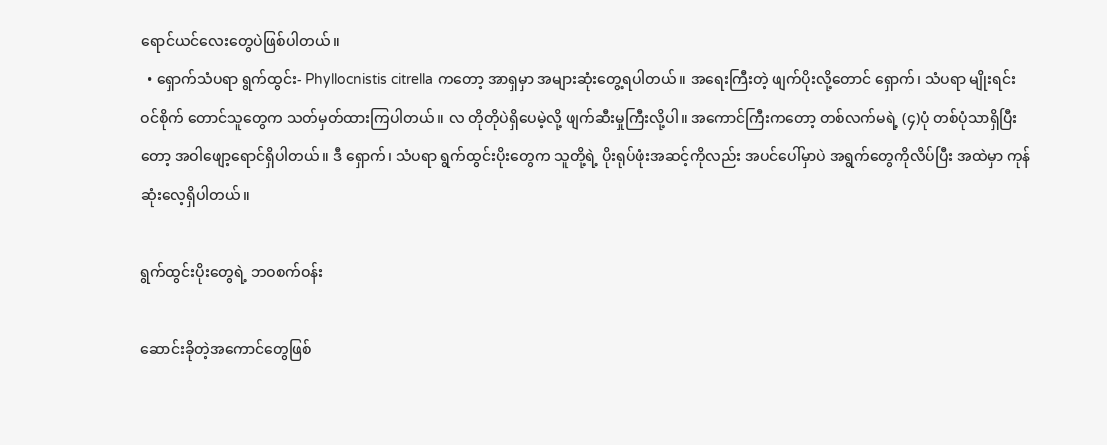ရောင်ယင်လေးတွေပဲဖြစ်ပါတယ်။
  • ရှောက်သံပရာ ရွက်ထွင်း- Phyllocnistis citrella ကတော့ အာရှမှာ အများဆုံးတွေ့ရပါတယ်။ အရေးကြီးတဲ့ ဖျက်ပိုးလို့တောင် ရှောက်၊ သံပရာ မျိုးရင်းဝင်စိုက် တောင်သူတွေက သတ်မှတ်ထားကြပါတယ်။ လ တိုတိုပဲရှိပေမဲ့လို့ ဖျက်ဆီးမှုကြီးလို့ပါ။ အကောင်ကြီးကတော့ တစ်လက်မရဲ့ (၄)ပုံ တစ်ပုံသာရှိပြီးတော့ အဝါဖျော့ရောင်ရှိပါတယ်။ ဒီ ရှောက်၊ သံပရာ ရွက်ထွင်းပိုးတွေက သူတို့ရဲ့ ပိုးရုပ်ဖုံးအဆင့်ကိုလည်း အပင်ပေါ်မှာပဲ အရွက်တွေကိုလိပ်ပြီး အထဲမှာ ကုန်ဆုံးလေ့ရှိပါတယ်။

ရွက်ထွင်းပိုးတွေရဲ့ ဘဝစက်ဝန်း

ဆောင်းခိုတဲ့အကောင်တွေဖြစ်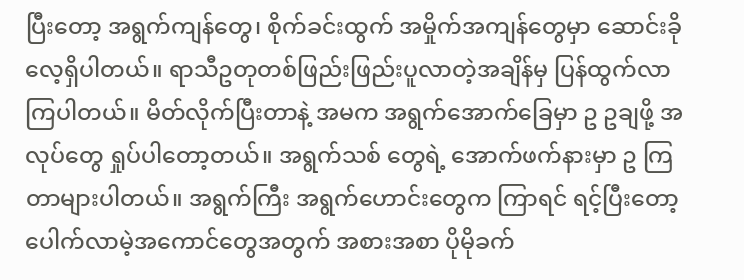ပြီးတော့ အရွက်ကျန်တွေ၊ စိုက်ခင်းထွက် အမှိုက်အကျန်တွေမှာ ဆောင်းခိုလေ့ရှိပါတယ်။ ရာသီဥတုတစ်ဖြည်းဖြည်းပူလာတဲ့အချိန်မှ ပြန်ထွက်လာကြပါတယ်။ မိတ်လိုက်ပြီးတာနဲ့ အမက အရွက်အောက်ခြေမှာ ဥ ဥချဖို့ အလုပ်တွေ ရှုပ်ပါတော့တယ်။ အရွက်သစ် တွေရဲ့ အောက်ဖက်နားမှာ ဥ ကြတာများပါတယ်။ အရွက်ကြီး အရွက်ဟောင်းတွေက ကြာရင် ရင့်ပြီးတော့ ပေါက်လာမဲ့အကောင်တွေအတွက် အစားအစာ ပိုမိုခက်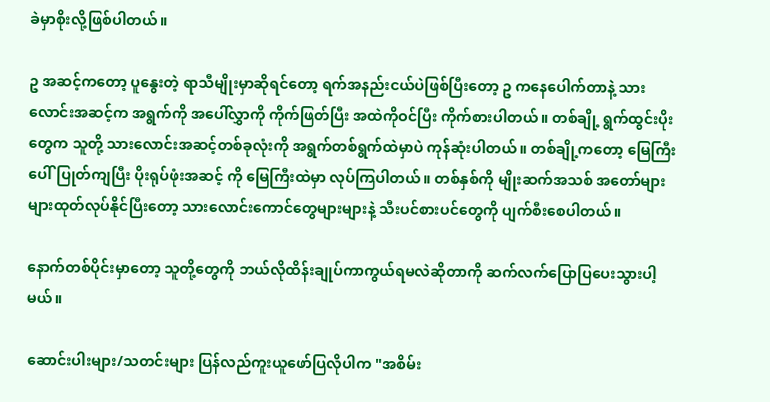ခဲမှာစိုးလို့ဖြစ်ပါတယ်။

ဥ အဆင့်ကတော့ ပူနွေးတဲ့ ရာသီမျိုးမှာဆိုရင်တော့ ရက်အနည်းငယ်ပဲဖြစ်ပြီးတော့ ဥ ကနေပေါက်တာနဲ့ သားလောင်းအဆင့်က အရွက်ကို အပေါ်လွှာကို ကိုက်ဖြတ်ပြီး အထဲကိုဝင်ပြီး ကိုက်စားပါတယ်။ တစ်ချို့ ရွက်ထွင်းပိုးတွေက သူတို့ သားလောင်းအဆင့်တစ်ခုလုံးကို အရွက်တစ်ရွက်ထဲမှာပဲ ကုန်ဆုံးပါတယ်။ တစ်ချို့ကတော့ မြေကြီးပေါ်ပြုတ်ကျပြီး ပိုးရုပ်ဖုံးအဆင့် ကို မြေကြီးထဲမှာ လုပ်ကြပါတယ်။ တစ်နှစ်ကို မျိုးဆက်အသစ် အတော်များများထုတ်လုပ်နိုင်ပြီးတော့ သားလောင်းကောင်တွေများများနဲ့ သီးပင်စားပင်တွေကို ပျက်စီးစေပါတယ်။

နောက်တစ်ပိုင်းမှာတော့ သူတို့တွေကို ဘယ်လိုထိန်းချုပ်ကာကွယ်ရမလဲဆိုတာကို ဆက်လက်ပြောပြပေးသွားပါ့မယ်။

ဆောင်းပါးများ/သတင်းများ ပြန်လည်ကူးယူဖော်ပြလိုပါက "အစိမ်း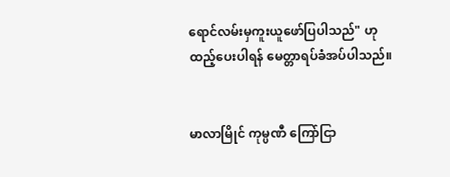ရောင်လမ်းမှကူးယူဖော်ပြပါသည်" ဟုထည့်ပေးပါရန် မေတ္တာရပ်ခံအပ်ပါသည်။


မာလာမြိုင် ကုမ္ပဏီ ကြော်ငြာ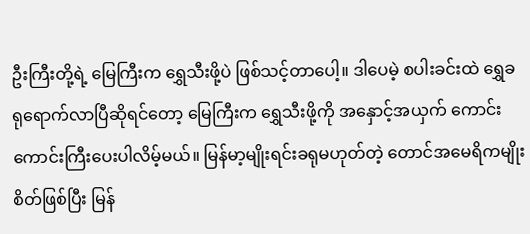ဦးကြီးတို့ရဲ့ မြေကြီးက ရွှေသီးဖို့ပဲ ဖြစ်သင့်တာပေါ့။ ဒါပေမဲ့ စပါးခင်းထဲ ရွှေခရုရောက်လာပြီဆိုရင်တော့ မြေကြီးက ရွှေသီးဖို့ကို အနှောင့်အယှက် ကောင်းကောင်းကြီးပေးပါလိမ့်မယ်။ မြန်မာ့မျိုးရင်းခရုမဟုတ်တဲ့ တောင်အမေရိကမျိုးစိတ်ဖြစ်ပြီး မြန်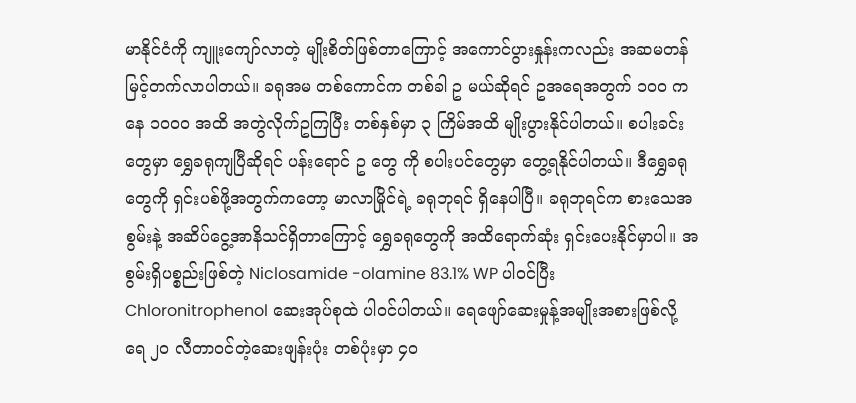မာနိုင်ငံကို ကျူးကျော်လာတဲ့ မျိုးစိတ်ဖြစ်တာကြောင့် အကောင်ပွားနှုန်းကလည်း အဆမတန် မြင့်တက်လာပါတယ်။ ခရုအမ တစ်ကောင်က တစ်ခါ ဥ မယ်ဆိုရင် ဥအရေအတွက် ၁၀၀ ကနေ ၁၀၀၀ အထိ အတွဲလိုက်ဥကြပြီး တစ်နှစ်မှာ ၃ ကြိမ်အထိ မျိုးပွားနိုင်ပါတယ်။ စပါးခင်းတွေမှာ ရွှေခရုကျပြီဆိုရင် ပန်းရောင် ဥ တွေ ကို စပါးပင်တွေမှာ တွေ့ရနိုင်ပါတယ်။ ဒီရွှေခရုတွေကို ရှင်းပစ်ဖို့အတွက်ကတော့ မာလာမြိုင်ရဲ့ ခရုဘုရင် ရှိနေပါပြီ။ ခရုဘုရင်က စားသေအစွမ်းနဲ့ အဆိပ်ငွေ့အာနိသင်ရှိတာကြောင့် ရွှေခရုတွေကို အထိရောက်ဆုံး ရှင်းပေးနိုင်မှာပါ။ အစွမ်းရှိပစ္စည်းဖြစ်တဲ့ Niclosamide -olamine 83.1% WP ပါဝင်ပြီး Chloronitrophenol ဆေးအုပ်စုထဲ ပါဝင်ပါတယ်။ ရေဖျော်ဆေးမှုန့်အမျိုးအစားဖြစ်လို့ ရေ ၂၀ လီတာဝင်တဲ့ဆေးဖျန်းပုံး တစ်ပုံးမှာ ၄၀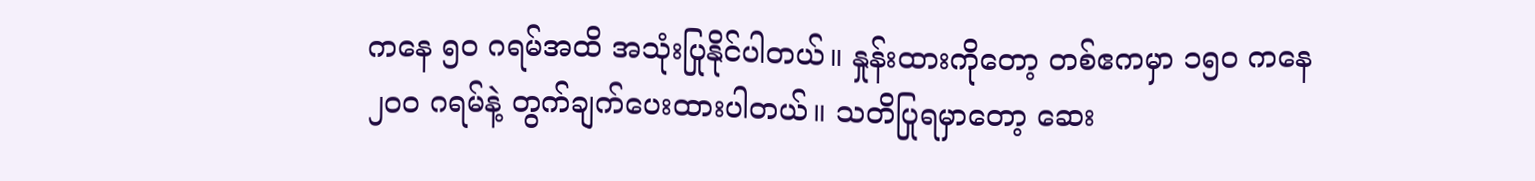ကနေ ၅၀ ဂရမ်အထိ အသုံးပြုနိုင်ပါတယ်။ နှုန်းထားကိုတော့ တစ်ဧကမှာ ၁၅၀ ကနေ ၂၀၀ ဂရမ်နဲ့ တွက်ချက်ပေးထားပါတယ်။ သတိပြုရမှာတော့ ဆေး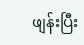ဖျန်းပြီး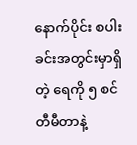နောက်ပိုင်း စပါးခင်းအတွင်းမှာရှိတဲ့ ရေကို ၅ စင်တီမီတာနဲ့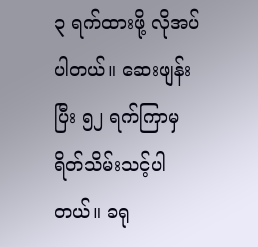၃ ရက်ထားဖို့ လိုအပ်ပါတယ်။ ဆေးဖျန်းပြီး ၅၂ ရက်ကြာမှ ရိတ်သိမ်းသင့်ပါတယ်။ ခရု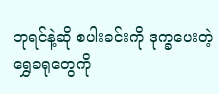ဘုရင်နဲ့ဆို စပါးခင်းကို ဒုက္ခပေးတဲ့ ရွှေခရုတွေကို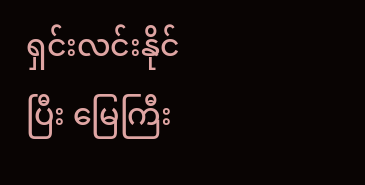ရှင်းလင်းနိုင်ပြီး မြေကြီး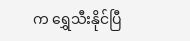က ရွှေသီးနိုင်ပြီ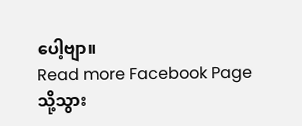ပေါ့ဗျာ။
Read more Facebook Page သို့သွား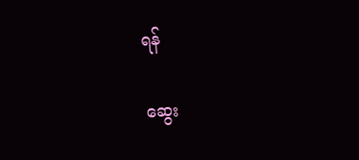ရန်

ဆွေး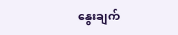နွေးချက်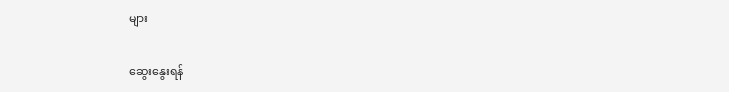များ

ဆွေးနွေးရန်